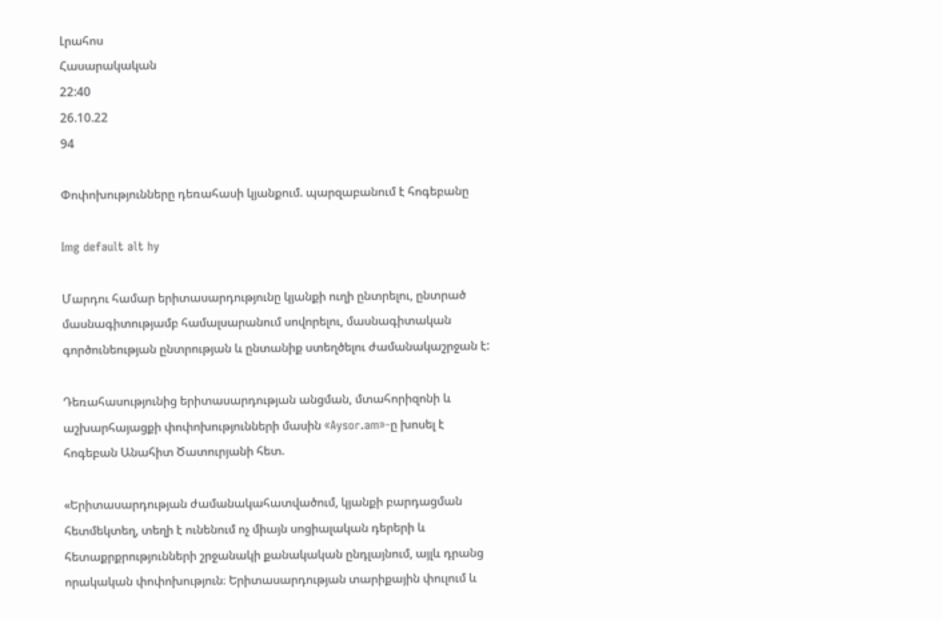Լրահոս
Հասարակական
22:40
26.10.22
94

Փոփոխությունները դեռահասի կյանքում. պարզաբանում է հոգեբանը

Img default alt hy

Մարդու համար երիտասարդությունը կյանքի ուղի ընտրելու, ընտրած մասնագիտությամբ համալսարանում սովորելու, մասնագիտական գործունեության ընտրության և ընտանիք ստեղծելու ժամանակաշրջան է:

Դեռահասությունից երիտասարդության անցման, մտահորիզոնի և աշխարհայացքի փոփոխությունների մասին «Aysor.am»-ը խոսել է հոգեբան Անահիտ Ծատուրյանի հետ.

«Երիտասարդության ժամանակահատվածում, կյանքի բարդացման հետմեկտեղ, տեղի է ունենում ոչ միայն սոցիալական դերերի և հետաքրքրությունների շրջանակի քանակական ընդլայնում, այլև դրանց որակական փոփոխություն։ Երիտասարդության տարիքային փուլում և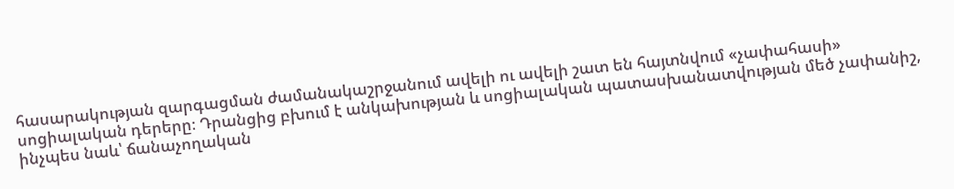հասարակության զարգացման ժամանակաշրջանում ավելի ու ավելի շատ են հայտնվում «չափահասի» սոցիալական դերերը։ Դրանցից բխում է անկախության և սոցիալական պատասխանատվության մեծ չափանիշ, ինչպես նաև՝ ճանաչողական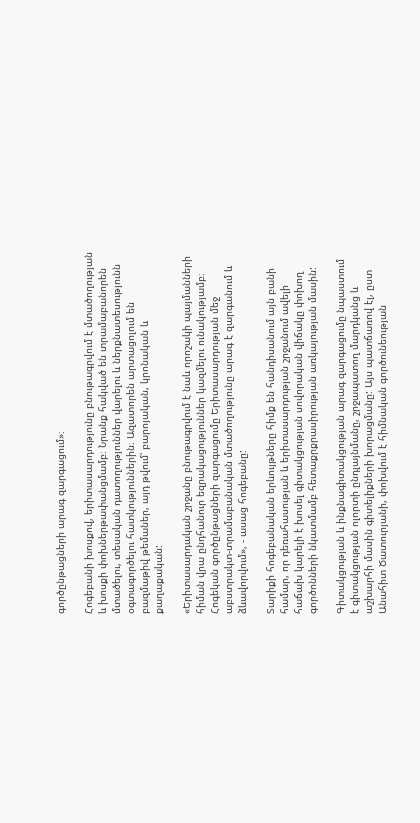գործընթացների արագ զարգացում»։

Հոգեբանի խոսքով, երիտասարդությունը բնութագրվում է մտածողության և խոսքի փոխներթափանցմամբ։ Նրանք հակված են տրամաբանորեն մտածելու, տեսական դատողություններ վարելու և ներքնատեսությունն օգտագործելու հատկություններին։ Ազատորեն արտացոլում են բազմաթիվ թեմաներ, այդ թվում՝ բարոյական, կրոնական և քաղաքական:

«Երիտասարդական շրջանը բնութագրվում է նաև որոշակի պայմանների հիման վրա ընդհանուր եզրակացություններ կազմելու ունակությամբ։ Հոգեկան գործընթացների զարգացումը Երիտասարդության մեջ աբստրակտ-տրամաբանական մտածողությունը արագ է զարգանում և ձևավորվում», - ասաց հոգեբանը:

Տարիքի հոգեբանական երևույթները հիմք են հանդիսանում այն բանի համար, որ դեռահասության և երիտասարդության շրջանում ավելի հաճախ կարելի է խոսել գիտակցության սովորական վիճակը փոխող գործոնների նկատմամբ հետաքրքրասիրության առկայության մասին:

Գիտակցության և ինքնագիտակցության արագ զարգացումը նպաստում է գիտակցության ոլորտի ընդլայնմանը, շրջապատող մարդկանց և աշխարհի մասին գիտելիքների խորացմանը: Այս պատճառով էլ, ըստ Անահիտ Ծատուրյանի, փոխվում է հիմնական գործունեության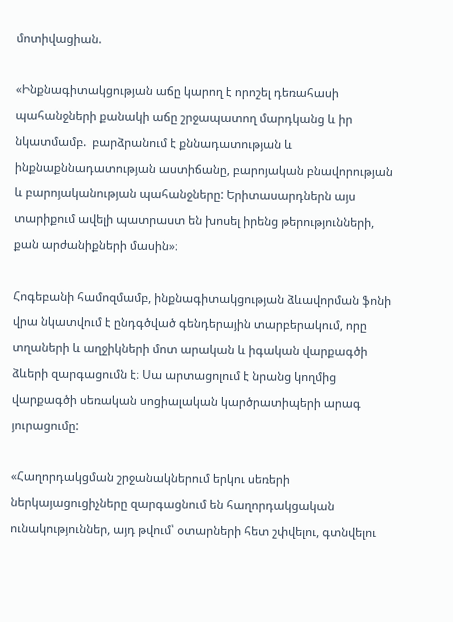մոտիվացիան.

«Ինքնագիտակցության աճը կարող է որոշել դեռահասի պահանջների քանակի աճը շրջապատող մարդկանց և իր նկատմամբ.  բարձրանում է քննադատության և ինքնաքննադատության աստիճանը, բարոյական բնավորության և բարոյականության պահանջները: Երիտասարդներն այս տարիքում ավելի պատրաստ են խոսել իրենց թերությունների, քան արժանիքների մասին»։

Հոգեբանի համոզմամբ, ինքնագիտակցության ձևավորման ֆոնի վրա նկատվում է ընդգծված գենդերային տարբերակում, որը տղաների և աղջիկների մոտ արական և իգական վարքագծի ձևերի զարգացումն է։ Սա արտացոլում է նրանց կողմից վարքագծի սեռական սոցիալական կարծրատիպերի արագ յուրացումը:

«Հաղորդակցման շրջանակներում երկու սեռերի ներկայացուցիչները զարգացնում են հաղորդակցական ունակություններ, այդ թվում՝ օտարների հետ շփվելու, գտնվելու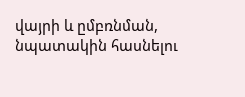վայրի և ըմբռնման, նպատակին հասնելու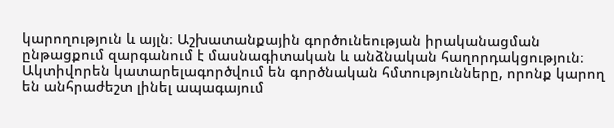կարողություն և այլն։ Աշխատանքային գործունեության իրականացման ընթացքում զարգանում է մասնագիտական և անձնական հաղորդակցություն։ Ակտիվորեն կատարելագործվում են գործնական հմտությունները, որոնք կարող են անհրաժեշտ լինել ապագայում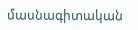մասնագիտական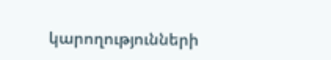կարողությունների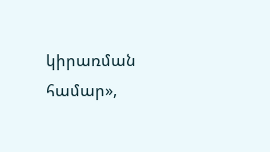կիրառման համար»,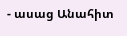- ասաց Անահիտ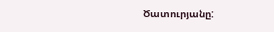Ծատուրյանը: